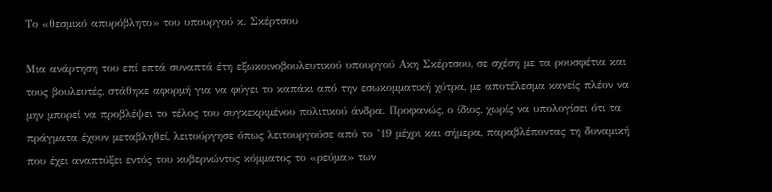Το «θεσµικό απυρόβλητο» του υπουργού κ. Σκέρτσου

Μια ανάρτηση του επί επτά συναπτά έτη εξωκοινοβουλευτικού υπουργού Ακη Σκέρτσου, σε σχέση µε τα ρουσφέτια και τους βουλευτές, στάθηκε αφορµή για να φύγει το καπάκι από την εσωκοµµατική χύτρα, µε αποτέλεσµα κανείς πλέον να µην µπορεί να προβλέψει το τέλος του συγκεκριµένου πολιτικού άνδρα. Προφανώς, ο ίδιος, χωρίς να υπολογίσει ότι τα πράγµατα έχουν µεταβληθεί, λειτούργησε όπως λειτουργούσε από το ’19 µέχρι και σήµερα, παραβλέποντας τη δυναµική που έχει αναπτύξει εντός του κυβερνώντος κόµµατος το «ρεύµα» των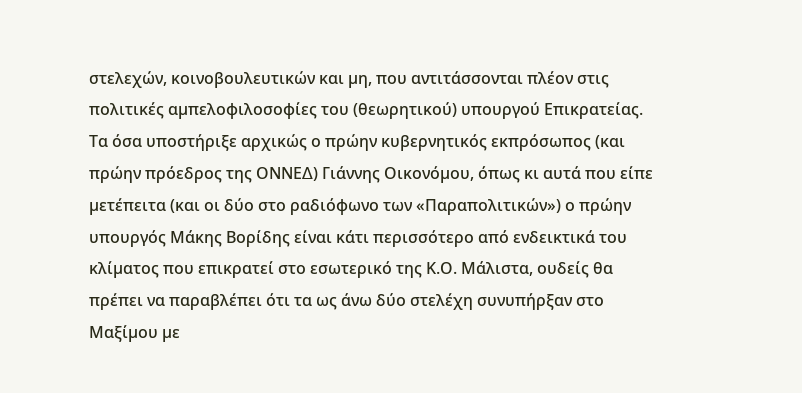στελεχών, κοινοβουλευτικών και µη, που αντιτάσσονται πλέον στις πολιτικές αµπελοφιλοσοφίες του (θεωρητικού) υπουργού Επικρατείας. Τα όσα υποστήριξε αρχικώς ο πρώην κυβερνητικός εκπρόσωπος (και πρώην πρόεδρος της ΟΝΝΕ∆) Γιάννης Οικονόµου, όπως κι αυτά που είπε µετέπειτα (και οι δύο στο ραδιόφωνο των «Παραπολιτικών») ο πρώην υπουργός Μάκης Βορίδης είναι κάτι περισσότερο από ενδεικτικά του κλίµατος που επικρατεί στο εσωτερικό της Κ.Ο. Μάλιστα, ουδείς θα πρέπει να παραβλέπει ότι τα ως άνω δύο στελέχη συνυπήρξαν στο Μαξίµου µε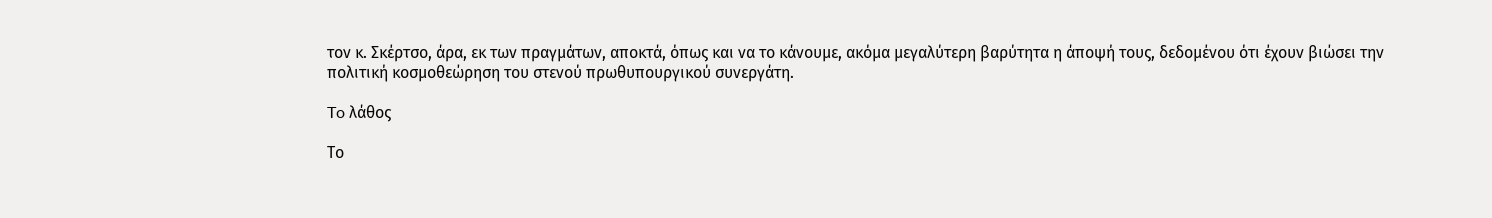τον κ. Σκέρτσο, άρα, εκ των πραγµάτων, αποκτά, όπως και να το κάνουµε, ακόµα µεγαλύτερη βαρύτητα η άποψή τους, δεδοµένου ότι έχουν βιώσει την πολιτική κοσµοθεώρηση του στενού πρωθυπουργικού συνεργάτη.

To λάθος

Το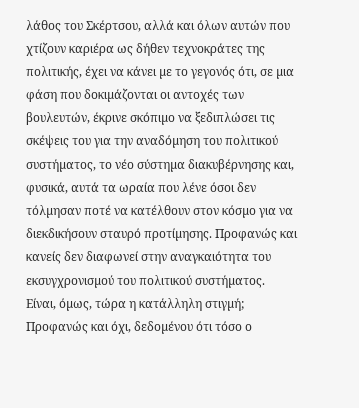λάθος του Σκέρτσου, αλλά και όλων αυτών που χτίζουν καριέρα ως δήθεν τεχνοκράτες της πολιτικής, έχει να κάνει µε το γεγονός ότι, σε µια φάση που δοκιµάζονται οι αντοχές των βουλευτών, έκρινε σκόπιµο να ξεδιπλώσει τις σκέψεις του για την αναδόµηση του πολιτικού συστήµατος, το νέο σύστηµα διακυβέρνησης και, φυσικά, αυτά τα ωραία που λένε όσοι δεν τόλµησαν ποτέ να κατέλθουν στον κόσµο για να διεκδικήσουν σταυρό προτίµησης. Προφανώς και κανείς δεν διαφωνεί στην αναγκαιότητα του εκσυγχρονισµού του πολιτικού συστήµατος. Είναι, όµως, τώρα η κατάλληλη στιγµή; Προφανώς και όχι, δεδοµένου ότι τόσο ο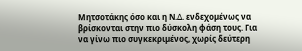Μητσοτάκης όσο και η Ν.∆. ενδεχοµένως να βρίσκονται στην πιο δύσκολη φάση τους. Για να γίνω πιο συγκεκριµένος, χωρίς δεύτερη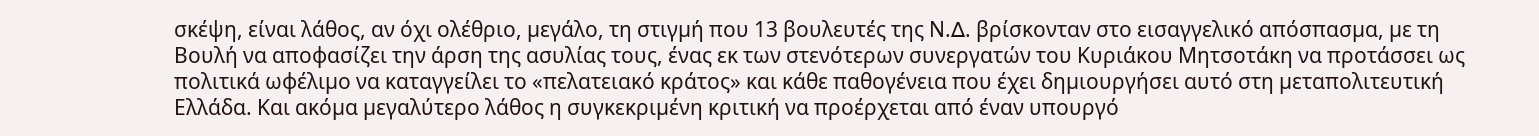σκέψη, είναι λάθος, αν όχι ολέθριο, µεγάλο, τη στιγµή που 13 βουλευτές της Ν.∆. βρίσκονταν στο εισαγγελικό απόσπασµα, µε τη Βουλή να αποφασίζει την άρση της ασυλίας τους, ένας εκ των στενότερων συνεργατών του Κυριάκου Μητσοτάκη να προτάσσει ως πολιτικά ωφέλιµο να καταγγείλει το «πελατειακό κράτος» και κάθε παθογένεια που έχει δηµιουργήσει αυτό στη µεταπολιτευτική Ελλάδα. Και ακόµα µεγαλύτερο λάθος η συγκεκριµένη κριτική να προέρχεται από έναν υπουργό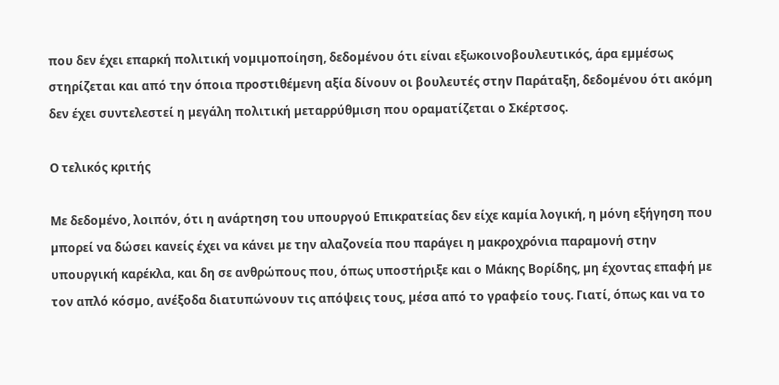που δεν έχει επαρκή πολιτική νοµιµοποίηση, δεδοµένου ότι είναι εξωκοινοβουλευτικός, άρα εµµέσως στηρίζεται και από την όποια προστιθέµενη αξία δίνουν οι βουλευτές στην Παράταξη, δεδοµένου ότι ακόµη δεν έχει συντελεστεί η µεγάλη πολιτική µεταρρύθµιση που οραµατίζεται ο Σκέρτσος.

Ο τελικός κριτής

Με δεδοµένο, λοιπόν, ότι η ανάρτηση του υπουργού Επικρατείας δεν είχε καµία λογική, η µόνη εξήγηση που µπορεί να δώσει κανείς έχει να κάνει µε την αλαζονεία που παράγει η µακροχρόνια παραµονή στην υπουργική καρέκλα, και δη σε ανθρώπους που, όπως υποστήριξε και ο Μάκης Βορίδης, µη έχοντας επαφή µε τον απλό κόσµο, ανέξοδα διατυπώνουν τις απόψεις τους, µέσα από το γραφείο τους. Γιατί, όπως και να το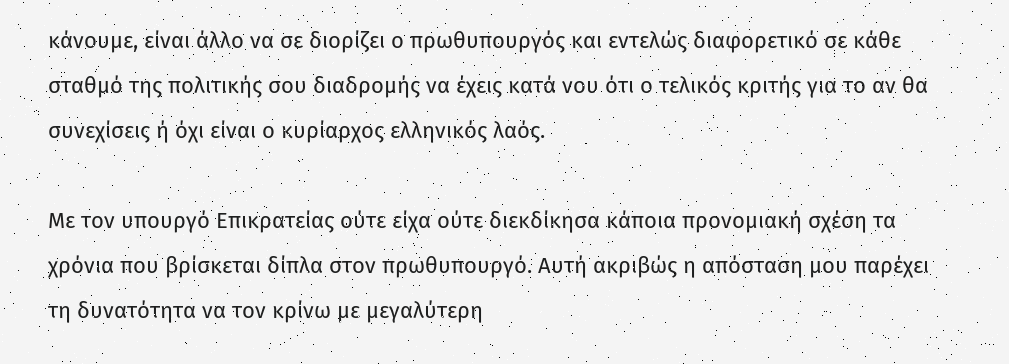κάνουµε, είναι άλλο να σε διορίζει ο πρωθυπουργός και εντελώς διαφορετικό σε κάθε σταθµό της πολιτικής σου διαδροµής να έχεις κατά νου ότι ο τελικός κριτής για το αν θα συνεχίσεις ή όχι είναι ο κυρίαρχος ελληνικός λαός.

Με τον υπουργό Επικρατείας ούτε είχα ούτε διεκδίκησα κάποια προνοµιακή σχέση τα χρόνια που βρίσκεται δίπλα στον πρωθυπουργό. Αυτή ακριβώς η απόσταση µου παρέχει τη δυνατότητα να τον κρίνω µε µεγαλύτερη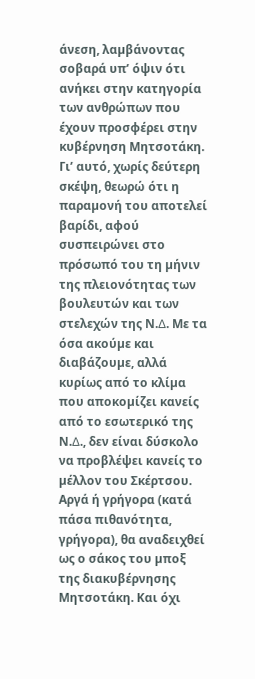άνεση, λαµβάνοντας σοβαρά υπ’ όψιν ότι ανήκει στην κατηγορία των ανθρώπων που έχουν προσφέρει στην κυβέρνηση Μητσοτάκη. Γι’ αυτό, χωρίς δεύτερη σκέψη, θεωρώ ότι η παραµονή του αποτελεί βαρίδι, αφού συσπειρώνει στο πρόσωπό του τη µήνιν της πλειονότητας των βουλευτών και των στελεχών της Ν.∆. Με τα όσα ακούµε και διαβάζουµε, αλλά κυρίως από το κλίµα που αποκοµίζει κανείς από το εσωτερικό της Ν.∆., δεν είναι δύσκολο να προβλέψει κανείς το µέλλον του Σκέρτσου. Αργά ή γρήγορα (κατά πάσα πιθανότητα, γρήγορα), θα αναδειχθεί ως ο σάκος του µποξ της διακυβέρνησης Μητσοτάκη. Και όχι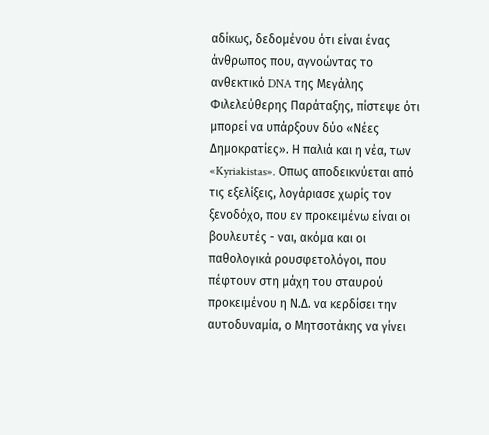αδίκως, δεδοµένου ότι είναι ένας άνθρωπος που, αγνοώντας το ανθεκτικό DNA της Μεγάλης Φιλελεύθερης Παράταξης, πίστεψε ότι µπορεί να υπάρξουν δύο «Νέες ∆ηµοκρατίες». Η παλιά και η νέα, των «Kyriakistas». Οπως αποδεικνύεται από τις εξελίξεις, λογάριασε χωρίς τον ξενοδόχο, που εν προκειµένω είναι οι βουλευτές - ναι, ακόµα και οι παθολογικά ρουσφετολόγοι, που πέφτουν στη µάχη του σταυρού προκειµένου η Ν.∆. να κερδίσει την αυτοδυναµία, ο Μητσοτάκης να γίνει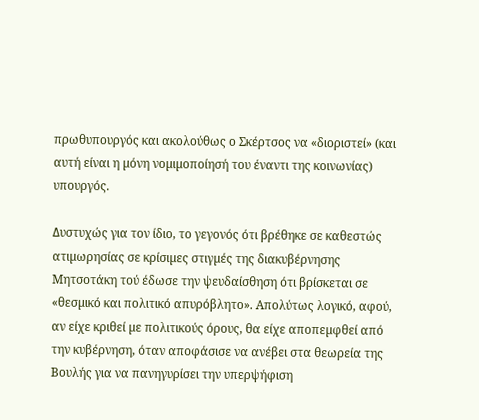πρωθυπουργός και ακολούθως ο Σκέρτσος να «διοριστεί» (και αυτή είναι η µόνη νοµιµοποίησή του έναντι της κοινωνίας) υπουργός.

∆υστυχώς για τον ίδιο, το γεγονός ότι βρέθηκε σε καθεστώς ατιµωρησίας σε κρίσιµες στιγµές της διακυβέρνησης Μητσοτάκη τού έδωσε την ψευδαίσθηση ότι βρίσκεται σε «θεσµικό και πολιτικό απυρόβλητο». Απολύτως λογικό, αφού, αν είχε κριθεί µε πολιτικούς όρους, θα είχε αποπεµφθεί από την κυβέρνηση, όταν αποφάσισε να ανέβει στα θεωρεία της Βουλής για να πανηγυρίσει την υπερψήφιση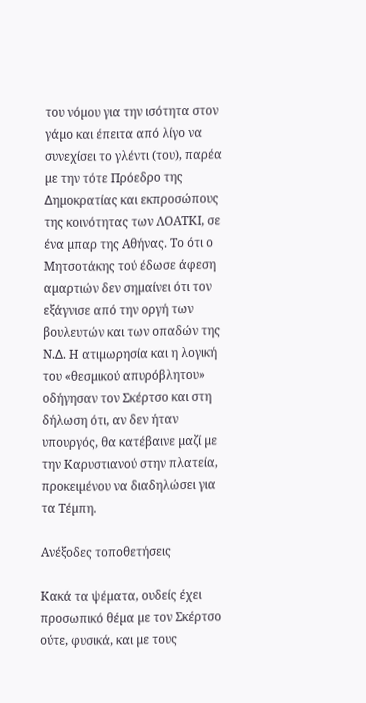του νόµου για την ισότητα στον γάµο και έπειτα από λίγο να συνεχίσει το γλέντι (του), παρέα µε την τότε Πρόεδρο της ∆ηµοκρατίας και εκπροσώπους της κοινότητας των ΛΟΑΤΚΙ, σε ένα µπαρ της Αθήνας. Το ότι ο Μητσοτάκης τού έδωσε άφεση αµαρτιών δεν σηµαίνει ότι τον εξάγνισε από την οργή των βουλευτών και των οπαδών της Ν.∆. Η ατιµωρησία και η λογική του «θεσµικού απυρόβλητου» οδήγησαν τον Σκέρτσο και στη δήλωση ότι, αν δεν ήταν υπουργός, θα κατέβαινε µαζί µε την Καρυστιανού στην πλατεία, προκειµένου να διαδηλώσει για τα Τέµπη.

Ανέξοδες τοποθετήσεις

Κακά τα ψέµατα, ουδείς έχει προσωπικό θέµα µε τον Σκέρτσο ούτε, φυσικά, και µε τους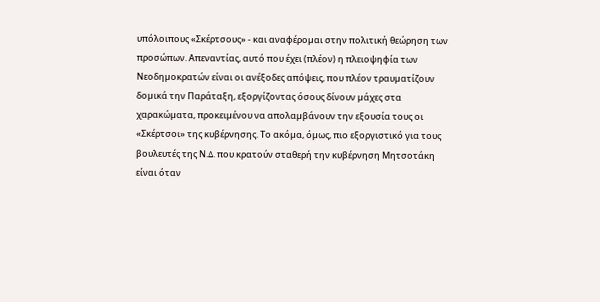υπόλοιπους «Σκέρτσους» - και αναφέροµαι στην πολιτική θεώρηση των προσώπων. Απεναντίας, αυτό που έχει (πλέον) η πλειοψηφία των Νεοδηµοκρατών είναι οι ανέξοδες απόψεις, που πλέον τραυµατίζουν δοµικά την Παράταξη, εξοργίζοντας όσους δίνουν µάχες στα χαρακώµατα, προκειµένου να απολαµβάνουν την εξουσία τους οι «Σκέρτσοι» της κυβέρνησης. Το ακόµα, όµως, πιο εξοργιστικό για τους βουλευτές της Ν.∆. που κρατούν σταθερή την κυβέρνηση Μητσοτάκη είναι όταν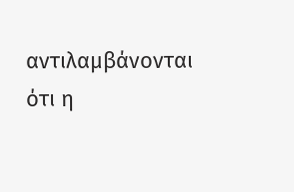αντιλαµβάνονται ότι η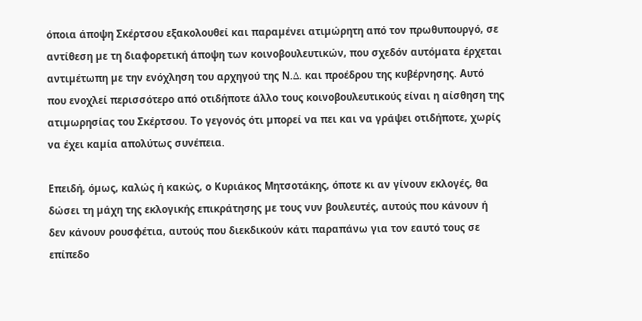όποια άποψη Σκέρτσου εξακολουθεί και παραµένει ατιµώρητη από τον πρωθυπουργό, σε αντίθεση µε τη διαφορετική άποψη των κοινοβουλευτικών, που σχεδόν αυτόµατα έρχεται αντιµέτωπη µε την ενόχληση του αρχηγού της Ν.∆. και προέδρου της κυβέρνησης. Αυτό που ενοχλεί περισσότερο από οτιδήποτε άλλο τους κοινοβουλευτικούς είναι η αίσθηση της ατιµωρησίας του Σκέρτσου. Το γεγονός ότι µπορεί να πει και να γράψει οτιδήποτε, χωρίς να έχει καµία απολύτως συνέπεια.

Επειδή, όµως, καλώς ή κακώς, ο Κυριάκος Μητσοτάκης, όποτε κι αν γίνουν εκλογές, θα δώσει τη µάχη της εκλογικής επικράτησης µε τους νυν βουλευτές, αυτούς που κάνουν ή δεν κάνουν ρουσφέτια, αυτούς που διεκδικούν κάτι παραπάνω για τον εαυτό τους σε επίπεδο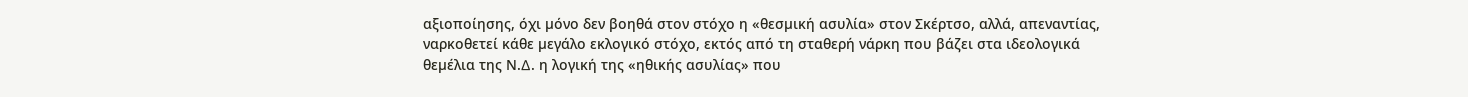αξιοποίησης, όχι µόνο δεν βοηθά στον στόχο η «θεσµική ασυλία» στον Σκέρτσο, αλλά, απεναντίας, ναρκοθετεί κάθε µεγάλο εκλογικό στόχο, εκτός από τη σταθερή νάρκη που βάζει στα ιδεολογικά θεµέλια της Ν.∆. η λογική της «ηθικής ασυλίας» που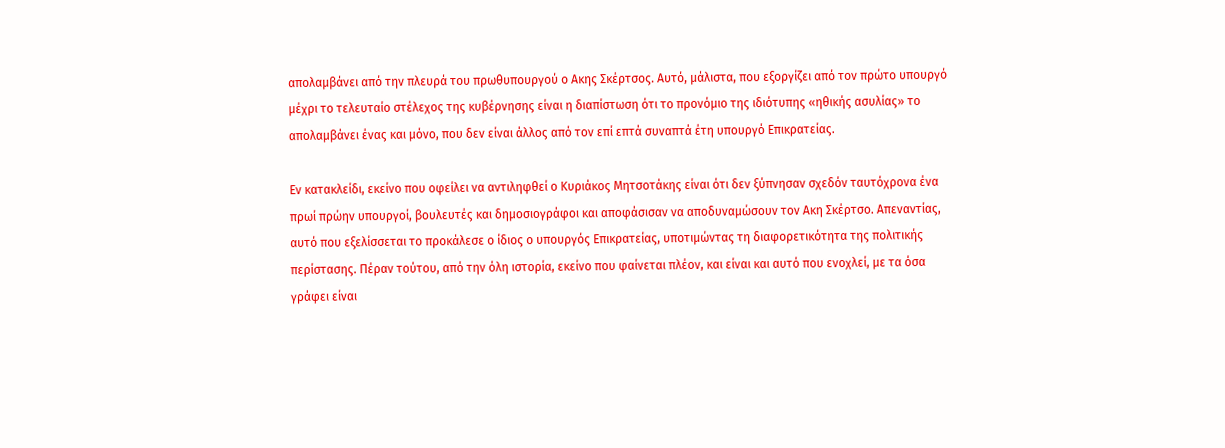απολαµβάνει από την πλευρά του πρωθυπουργού ο Ακης Σκέρτσος. Αυτό, µάλιστα, που εξοργίζει από τον πρώτο υπουργό µέχρι το τελευταίο στέλεχος της κυβέρνησης είναι η διαπίστωση ότι το προνόµιο της ιδιότυπης «ηθικής ασυλίας» το απολαµβάνει ένας και µόνο, που δεν είναι άλλος από τον επί επτά συναπτά έτη υπουργό Επικρατείας.

Εν κατακλείδι, εκείνο που οφείλει να αντιληφθεί ο Κυριάκος Μητσοτάκης είναι ότι δεν ξύπνησαν σχεδόν ταυτόχρονα ένα πρωί πρώην υπουργοί, βουλευτές και δηµοσιογράφοι και αποφάσισαν να αποδυναµώσουν τον Ακη Σκέρτσο. Απεναντίας, αυτό που εξελίσσεται το προκάλεσε ο ίδιος ο υπουργός Επικρατείας, υποτιµώντας τη διαφορετικότητα της πολιτικής περίστασης. Πέραν τούτου, από την όλη ιστορία, εκείνο που φαίνεται πλέον, και είναι και αυτό που ενοχλεί, µε τα όσα γράφει είναι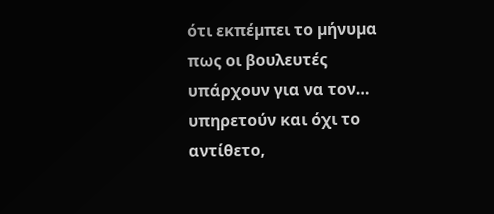ότι εκπέµπει το µήνυµα πως οι βουλευτές υπάρχουν για να τον… υπηρετούν και όχι το αντίθετο,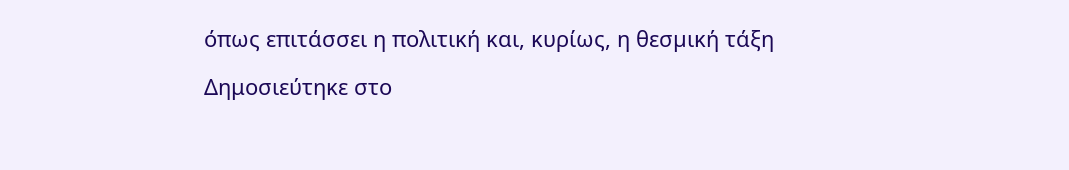όπως επιτάσσει η πολιτική και, κυρίως, η θεσµική τάξη

Δημοσιεύτηκε στο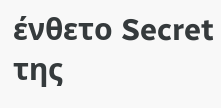ένθετο Secret της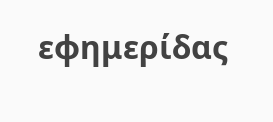εφημερίδας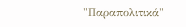"Παραπολιτικά"